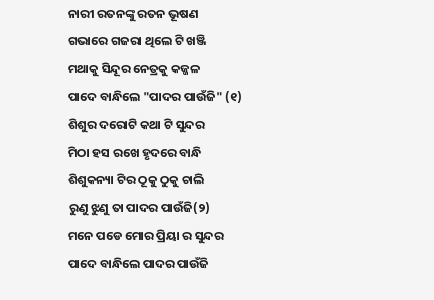ନାରୀ ରତନଙ୍କୁ ରତନ ଭୂଷଣ
ଗଭାରେ ଗଜରା ଥିଲେ ଟି ଖଞ୍ଜି
ମଥାକୁ ସିନ୍ଦୂର ନେତ୍ରକୁ କଜ୍ଜଳ
ପାଦେ ବାନ୍ଧିଲେ "ପାଦର ପାଉଁଜି" (୧)
ଶିଶୁର ଦରୋଟି କଥା ଟି ସୁନ୍ଦର
ମିଠା ହସ ରଖେ ହୃଦରେ ବାନ୍ଧି
ଶିଶୁକନ୍ୟା ଟିର ଠୂକୁ ଠୁକୁ ଚାଲି
ରୁଣୁ ଝୁଣୁ ତା ପାଦର ପାଉଁଜି(୨)
ମନେ ପଡେ ମୋର ପ୍ରିୟା ର ସୁନ୍ଦର
ପାଦେ ବାନ୍ଧିଲେ ପାଦର ପାଉଁଜି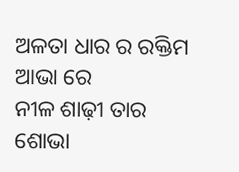ଅଳତା ଧାର ର ରକ୍ତିମ ଆଭା ରେ
ନୀଳ ଶାଢ଼ୀ ତାର ଶୋଭା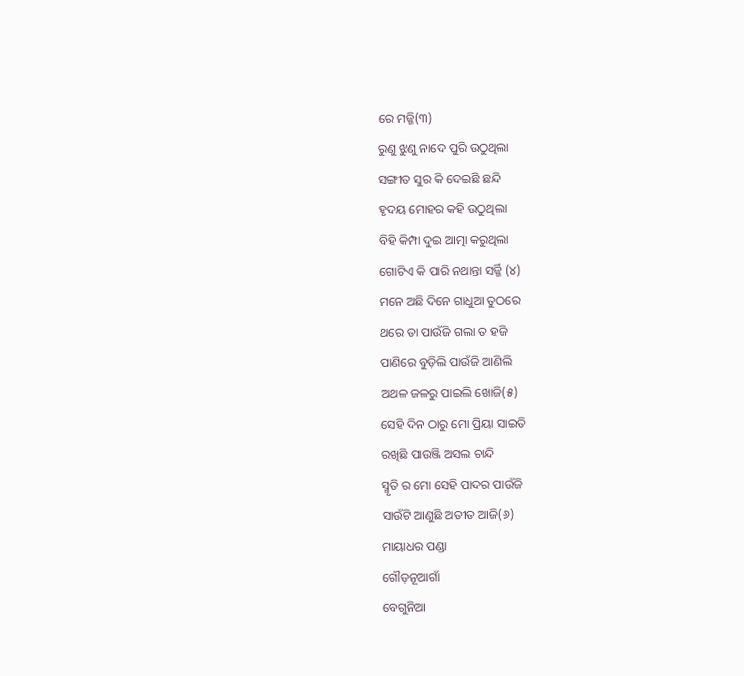ରେ ମଜ୍ଜି(୩)
ରୁଣୁ ଝୁଣୁ ନାଦେ ପୁରି ଉଠୁଥିଲା
ସଙ୍ଗୀତ ସୁର କି ଦେଇଛି ଛନ୍ଦି
ହୃଦୟ ମୋହର କହି ଉଠୁଥିଲା
ବିହି କିମ୍ପା ଦୁଇ ଆତ୍ମା କରୁଥିଲା
ଗୋଟିଏ କି ପାରି ନଥାନ୍ତା ସର୍ଜ୍ଜି (୪)
ମନେ ଅଛି ଦିନେ ଗାଧୁଆ ତୁଠରେ
ଥରେ ତା ପାଉଁଜି ଗଲା ତ ହଜି
ପାଣିରେ ବୁଡ଼ିଲି ପାଉଁଜି ଆଣିଲି
ଅଥଳ ଜଳରୁ ପାଇଲି ଖୋଜି(୫)
ସେହି ଦିନ ଠାରୁ ମୋ ପ୍ରିୟା ସାଇତି
ରଖିଛି ପାଉଞ୍ଜି ଅସଲ ଚାନ୍ଦି
ସ୍ମୃତି ର ମୋ ସେହି ପାଦର ପାଉଁଜି
ସାଉଁଟି ଆଣୁଛି ଅତୀତ ଆଜି(୬)
ମାୟାଧର ପଣ୍ଡା
ଗୌଡ଼ନୂଆଗାଁ
ବେଗୁନିଆ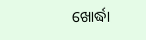ଖୋର୍ଦ୍ଧା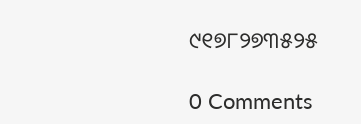୯୧୭୮୨୭୩୫୨୫

0 Comments